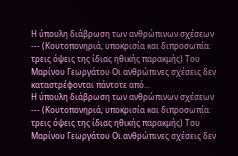Η ύπουλη διάβρωση των ανθρώπινων σχέσεων --- (Κουτοπονηριά, υποκρισία και διπροσωπία: τρεις όψεις της ίδιας ηθικής παρακμής) Του Μαρίνου Γεωργάτου Οι ανθρώπινες σχέσεις δεν καταστρέφονται πάντοτε από...
Η ύπουλη διάβρωση των ανθρώπινων σχέσεων
--- (Κουτοπονηριά, υποκρισία και διπροσωπία: τρεις όψεις της ίδιας ηθικής παρακμής) Του Μαρίνου Γεωργάτου Οι ανθρώπινες σχέσεις δεν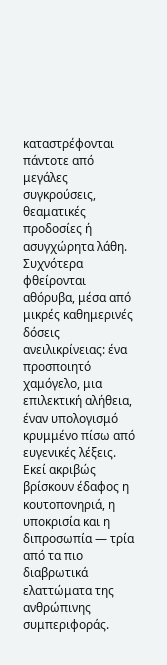καταστρέφονται πάντοτε από μεγάλες συγκρούσεις, θεαματικές προδοσίες ή ασυγχώρητα λάθη.
Συχνότερα φθείρονται αθόρυβα, μέσα από μικρές καθημερινές δόσεις ανειλικρίνειας: ένα προσποιητό χαμόγελο, μια επιλεκτική αλήθεια, έναν υπολογισμό κρυμμένο πίσω από ευγενικές λέξεις.
Εκεί ακριβώς βρίσκουν έδαφος η κουτοπονηριά, η υποκρισία και η διπροσωπία — τρία από τα πιο διαβρωτικά ελαττώματα της ανθρώπινης συμπεριφοράς.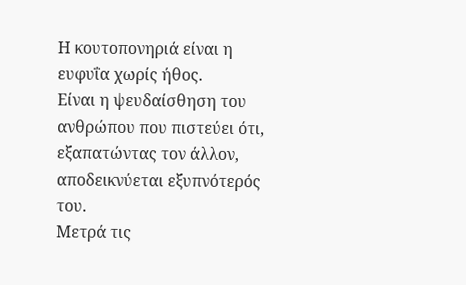Η κουτοπονηριά είναι η ευφυΐα χωρίς ήθος.
Είναι η ψευδαίσθηση του ανθρώπου που πιστεύει ότι, εξαπατώντας τον άλλον, αποδεικνύεται εξυπνότερός του.
Μετρά τις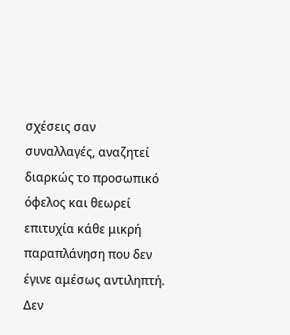σχέσεις σαν συναλλαγές, αναζητεί διαρκώς το προσωπικό όφελος και θεωρεί επιτυχία κάθε μικρή παραπλάνηση που δεν έγινε αμέσως αντιληπτή.
Δεν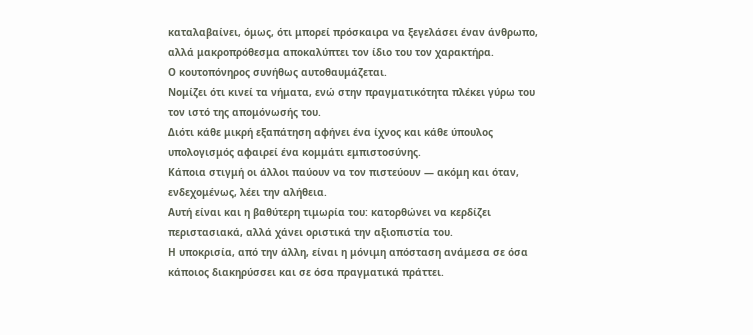καταλαβαίνει, όμως, ότι μπορεί πρόσκαιρα να ξεγελάσει έναν άνθρωπο, αλλά μακροπρόθεσμα αποκαλύπτει τον ίδιο του τον χαρακτήρα.
Ο κουτοπόνηρος συνήθως αυτοθαυμάζεται.
Νομίζει ότι κινεί τα νήματα, ενώ στην πραγματικότητα πλέκει γύρω του τον ιστό της απομόνωσής του.
Διότι κάθε μικρή εξαπάτηση αφήνει ένα ίχνος και κάθε ύπουλος υπολογισμός αφαιρεί ένα κομμάτι εμπιστοσύνης.
Κάποια στιγμή οι άλλοι παύουν να τον πιστεύουν — ακόμη και όταν, ενδεχομένως, λέει την αλήθεια.
Αυτή είναι και η βαθύτερη τιμωρία του: κατορθώνει να κερδίζει περιστασιακά, αλλά χάνει οριστικά την αξιοπιστία του.
Η υποκρισία, από την άλλη, είναι η μόνιμη απόσταση ανάμεσα σε όσα κάποιος διακηρύσσει και σε όσα πραγματικά πράττει.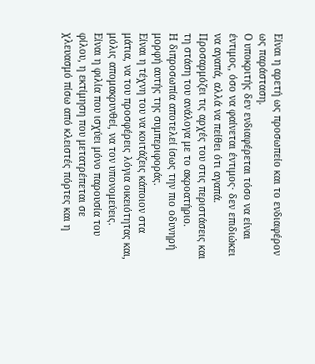Είναι η αρετή ως προσωπείο και το ενδιαφέρον ως παράσταση.
Ο υποκριτής δεν ενδιαφέρεται τόσο να είναι έντιμος, όσο να φαίνεται έντιμος· δεν επιδιώκει να αγαπά, αλλά να πείθει ότι αγαπά.
Προσαρμόζει τις αρχές του στις περιστάσεις και τη στάση του ανάλογα με το ακροατήριο.
Η διπροσωπία αποτελεί ίσως την πιο οδυνηρή μορφή αυτής της συμπεριφοράς.
Είναι η τέχνη του να κοιτάζεις κάποιον στα μάτια, να του προσφέρεις λόγια οικειότητας και, μόλις απομακρυνθεί, να τον υπονομεύεις.
Είναι η φιλία που ισχύει μόνο παρουσία του φίλου, η εκτίμηση που μετατρέπεται σε χλευασμό πίσω από κλειστές πόρτες και η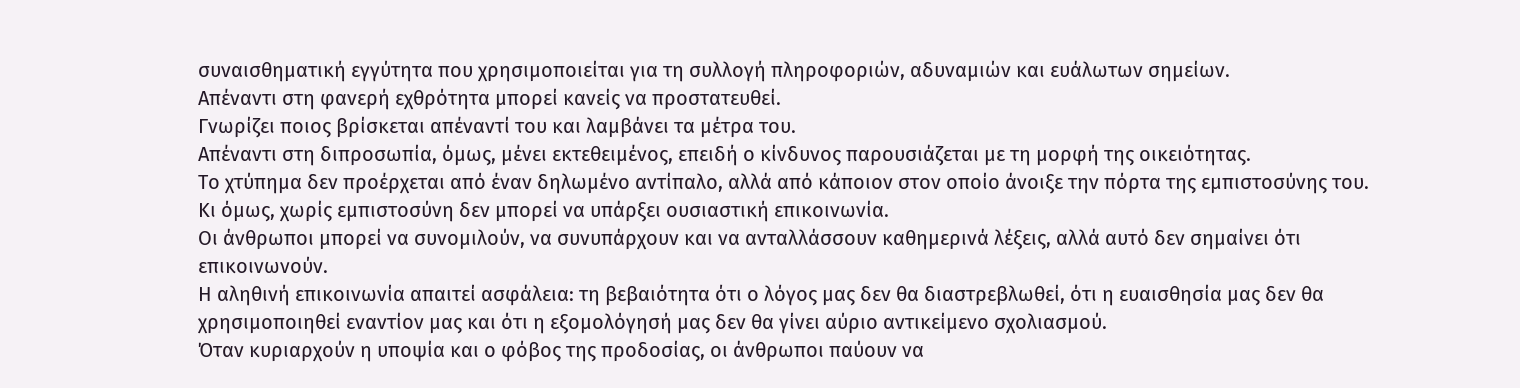συναισθηματική εγγύτητα που χρησιμοποιείται για τη συλλογή πληροφοριών, αδυναμιών και ευάλωτων σημείων.
Απέναντι στη φανερή εχθρότητα μπορεί κανείς να προστατευθεί.
Γνωρίζει ποιος βρίσκεται απέναντί του και λαμβάνει τα μέτρα του.
Απέναντι στη διπροσωπία, όμως, μένει εκτεθειμένος, επειδή ο κίνδυνος παρουσιάζεται με τη μορφή της οικειότητας.
Το χτύπημα δεν προέρχεται από έναν δηλωμένο αντίπαλο, αλλά από κάποιον στον οποίο άνοιξε την πόρτα της εμπιστοσύνης του.
Κι όμως, χωρίς εμπιστοσύνη δεν μπορεί να υπάρξει ουσιαστική επικοινωνία.
Οι άνθρωποι μπορεί να συνομιλούν, να συνυπάρχουν και να ανταλλάσσουν καθημερινά λέξεις, αλλά αυτό δεν σημαίνει ότι επικοινωνούν.
Η αληθινή επικοινωνία απαιτεί ασφάλεια: τη βεβαιότητα ότι ο λόγος μας δεν θα διαστρεβλωθεί, ότι η ευαισθησία μας δεν θα χρησιμοποιηθεί εναντίον μας και ότι η εξομολόγησή μας δεν θα γίνει αύριο αντικείμενο σχολιασμού.
Όταν κυριαρχούν η υποψία και ο φόβος της προδοσίας, οι άνθρωποι παύουν να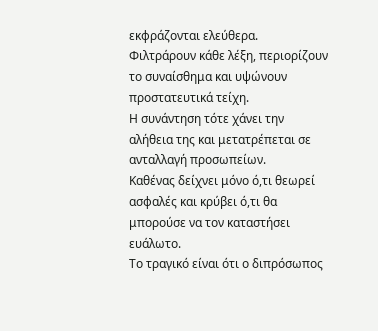εκφράζονται ελεύθερα.
Φιλτράρουν κάθε λέξη, περιορίζουν το συναίσθημα και υψώνουν προστατευτικά τείχη.
Η συνάντηση τότε χάνει την αλήθεια της και μετατρέπεται σε ανταλλαγή προσωπείων.
Καθένας δείχνει μόνο ό,τι θεωρεί ασφαλές και κρύβει ό,τι θα μπορούσε να τον καταστήσει ευάλωτο.
Το τραγικό είναι ότι ο διπρόσωπος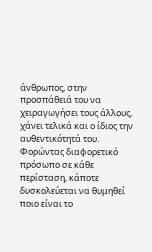άνθρωπος, στην προσπάθειά του να χειραγωγήσει τους άλλους, χάνει τελικά και ο ίδιος την αυθεντικότητά του.
Φορώντας διαφορετικό πρόσωπο σε κάθε περίσταση, κάποτε δυσκολεύεται να θυμηθεί ποιο είναι το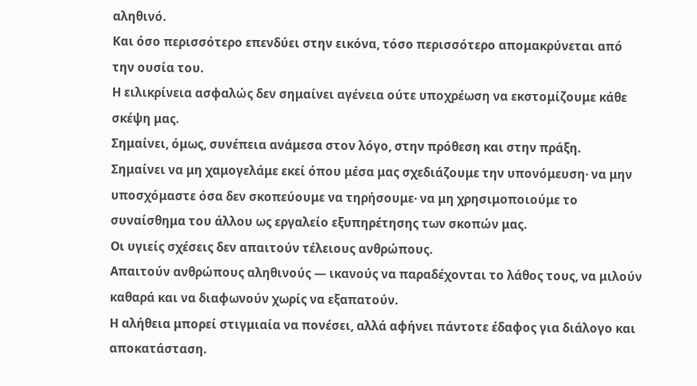αληθινό.
Και όσο περισσότερο επενδύει στην εικόνα, τόσο περισσότερο απομακρύνεται από την ουσία του.
Η ειλικρίνεια ασφαλώς δεν σημαίνει αγένεια ούτε υποχρέωση να εκστομίζουμε κάθε σκέψη μας.
Σημαίνει, όμως, συνέπεια ανάμεσα στον λόγο, στην πρόθεση και στην πράξη.
Σημαίνει να μη χαμογελάμε εκεί όπου μέσα μας σχεδιάζουμε την υπονόμευση· να μην υποσχόμαστε όσα δεν σκοπεύουμε να τηρήσουμε· να μη χρησιμοποιούμε το συναίσθημα του άλλου ως εργαλείο εξυπηρέτησης των σκοπών μας.
Οι υγιείς σχέσεις δεν απαιτούν τέλειους ανθρώπους.
Απαιτούν ανθρώπους αληθινούς — ικανούς να παραδέχονται το λάθος τους, να μιλούν καθαρά και να διαφωνούν χωρίς να εξαπατούν.
Η αλήθεια μπορεί στιγμιαία να πονέσει, αλλά αφήνει πάντοτε έδαφος για διάλογο και αποκατάσταση.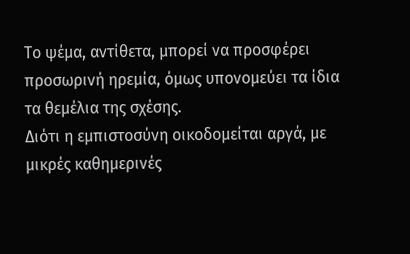Το ψέμα, αντίθετα, μπορεί να προσφέρει προσωρινή ηρεμία, όμως υπονομεύει τα ίδια τα θεμέλια της σχέσης.
Διότι η εμπιστοσύνη οικοδομείται αργά, με μικρές καθημερινές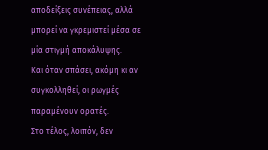αποδείξεις συνέπειας, αλλά μπορεί να γκρεμιστεί μέσα σε μία στιγμή αποκάλυψης.
Και όταν σπάσει, ακόμη κι αν συγκολληθεί, οι ρωγμές παραμένουν ορατές.
Στο τέλος, λοιπόν, δεν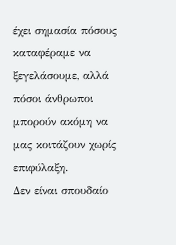έχει σημασία πόσους καταφέραμε να ξεγελάσουμε, αλλά πόσοι άνθρωποι μπορούν ακόμη να μας κοιτάζουν χωρίς επιφύλαξη.
Δεν είναι σπουδαίο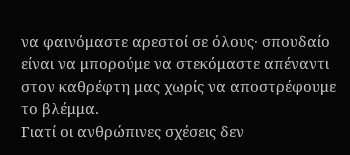να φαινόμαστε αρεστοί σε όλους· σπουδαίο είναι να μπορούμε να στεκόμαστε απέναντι στον καθρέφτη μας χωρίς να αποστρέφουμε το βλέμμα.
Γιατί οι ανθρώπινες σχέσεις δεν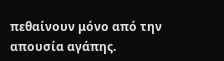πεθαίνουν μόνο από την απουσία αγάπης.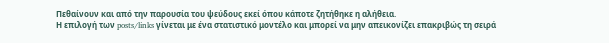Πεθαίνουν και από την παρουσία του ψεύδους εκεί όπου κάποτε ζητήθηκε η αλήθεια.
Η επιλογή των posts/links γίνεται με ένα στατιστικό μοντέλο και μπορεί να μην απεικονίζει επακριβώς τη σειρά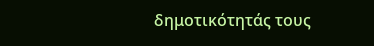δημοτικότητάς τους